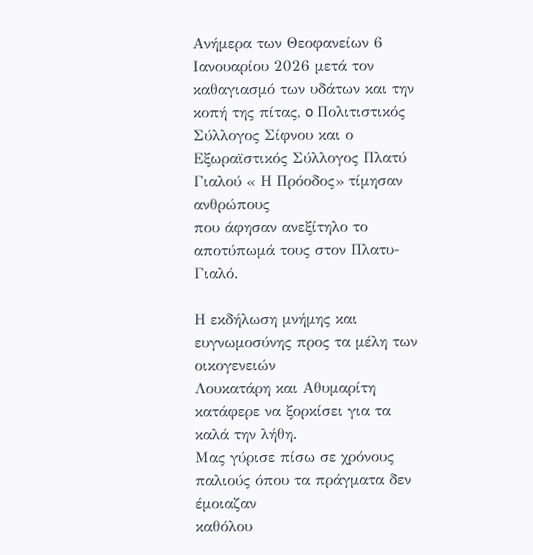Ανήμερα των Θεοφανείων 6 Ιανουαρίου 2026 μετά τον καθαγιασμό των υδάτων και την κοπή της πίτας, o Πολιτιστικός Σύλλογος Σίφνου και ο
Εξωραϊστικός Σύλλογος Πλατύ Γιαλού « Η Πρόοδος» τίμησαν ανθρώπους
που άφησαν ανεξίτηλο το αποτύπωμά τους στον Πλατυ-Γιαλό.

Η εκδήλωση μνήμης και ευγνωμοσύνης προς τα μέλη των οικογενειών
Λουκατάρη και Αθυμαρίτη κατάφερε να ξορκίσει για τα καλά την λήθη.
Μας γύρισε πίσω σε χρόνους παλιούς όπου τα πράγματα δεν έμοιαζαν
καθόλου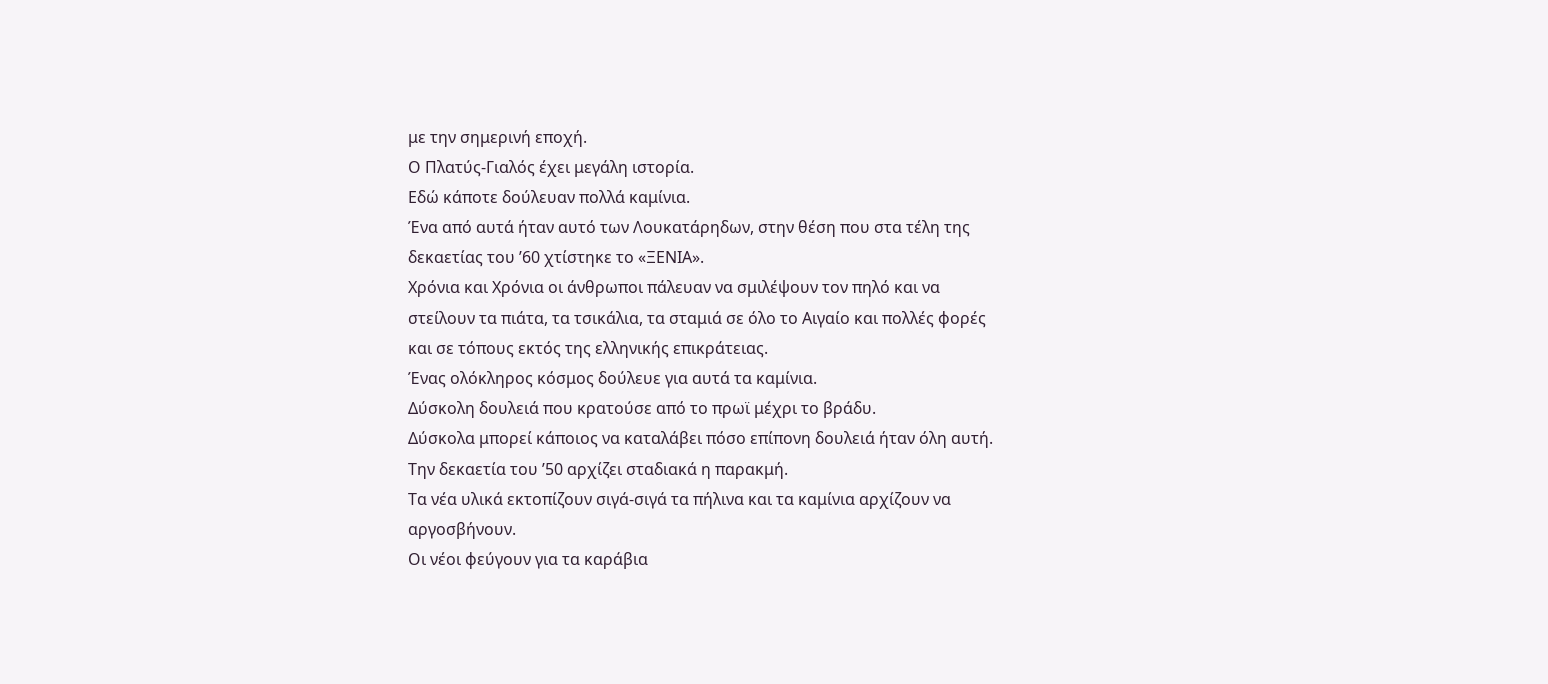με την σημερινή εποχή.
Ο Πλατύς-Γιαλός έχει μεγάλη ιστορία.
Εδώ κάποτε δούλευαν πολλά καμίνια.
Ένα από αυτά ήταν αυτό των Λουκατάρηδων, στην θέση που στα τέλη της
δεκαετίας του ’60 χτίστηκε το «ΞΕΝΙΑ».
Χρόνια και Χρόνια οι άνθρωποι πάλευαν να σμιλέψουν τον πηλό και να
στείλουν τα πιάτα, τα τσικάλια, τα σταμιά σε όλο το Αιγαίο και πολλές φορές
και σε τόπους εκτός της ελληνικής επικράτειας.
Ένας ολόκληρος κόσμος δούλευε για αυτά τα καμίνια.
Δύσκολη δουλειά που κρατούσε από το πρωϊ μέχρι το βράδυ.
Δύσκολα μπορεί κάποιος να καταλάβει πόσο επίπονη δουλειά ήταν όλη αυτή.
Την δεκαετία του ’50 αρχίζει σταδιακά η παρακμή.
Τα νέα υλικά εκτοπίζουν σιγά-σιγά τα πήλινα και τα καμίνια αρχίζουν να
αργοσβήνουν.
Οι νέοι φεύγουν για τα καράβια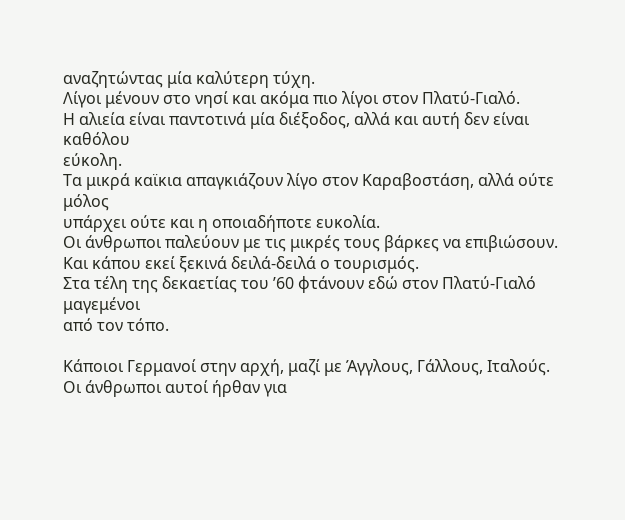αναζητώντας μία καλύτερη τύχη.
Λίγοι μένουν στο νησί και ακόμα πιο λίγοι στον Πλατύ-Γιαλό.
Η αλιεία είναι παντοτινά μία διέξοδος, αλλά και αυτή δεν είναι καθόλου
εύκολη.
Τα μικρά καϊκια απαγκιάζουν λίγο στον Καραβοστάση, αλλά ούτε μόλος
υπάρχει ούτε και η οποιαδήποτε ευκολία.
Οι άνθρωποι παλεύουν με τις μικρές τους βάρκες να επιβιώσουν.
Και κάπου εκεί ξεκινά δειλά-δειλά ο τουρισμός.
Στα τέλη της δεκαετίας του ’60 φτάνουν εδώ στον Πλατύ-Γιαλό μαγεμένοι
από τον τόπο.

Κάποιοι Γερμανοί στην αρχή, μαζί με Άγγλους, Γάλλους, Ιταλούς.
Οι άνθρωποι αυτοί ήρθαν για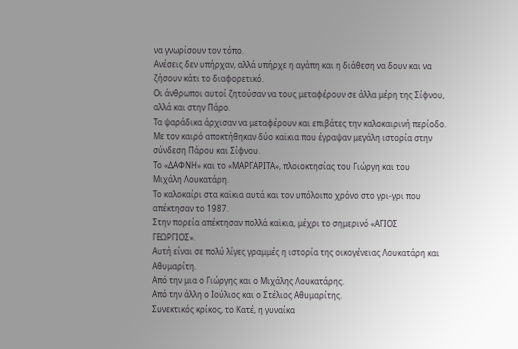να γνωρίσουν τον τόπο.
Ανέσεις δεν υπήρχαν, αλλά υπήρχε η αγάπη και η διάθεση να δουν και να
ζήσουν κάτι το διαφορετικό.
Οι άνθρωποι αυτοί ζητούσαν να τους μεταφέρουν σε άλλα μέρη της Σίφνου,
αλλά και στην Πάρο.
Τα ψαράδικα άρχισαν να μεταφέρουν και επιβάτες την καλοκαιρινή περίοδο.
Με τον καιρό αποκτήθηκαν δύο καϊκια που έγραψαν μεγάλη ιστορία στην
σύνδεση Πάρου και Σίφνου.
Το «ΔΑΦΝΗ» και το «ΜΑΡΓΑΡΙΤΑ», πλοιοκτησίας του Γιώργη και του
Μιχάλη Λουκατάρη.
Το καλοκαίρι στα καϊκια αυτά και τον υπόλοιπο χρόνο στο γρι-γρι που
απέκτησαν το 1987.
Στην πορεία απέκτησαν πολλά καϊκια, μέχρι το σημερινό «ΑΓΙΟΣ
ΓΕΩΡΓΙΟΣ».
Αυτή είναι σε πολύ λίγες γραμμές η ιστορία της οικογένειας Λουκατάρη και
Αθυμαρίτη.
Από την μια ο Γιώργης και ο Μιχάλης Λουκατάρης.
Από την άλλη ο Ιούλιος και ο Στέλιος Αθυμαρίτης.
Συνεκτικός κρίκος, το Κατέ, η γυναίκα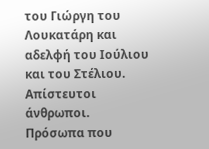του Γιώργη του Λουκατάρη και
αδελφή του Ιούλιου και του Στέλιου.
Απίστευτοι άνθρωποι.
Πρόσωπα που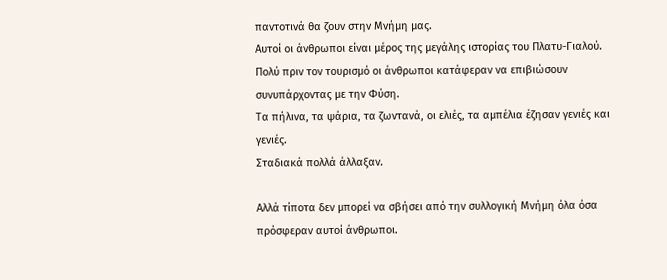παντοτινά θα ζουν στην Μνήμη μας.
Αυτοί οι άνθρωποι είναι μέρος της μεγάλης ιστορίας του Πλατυ-Γιαλού.
Πολύ πριν τον τουρισμό οι άνθρωποι κατάφεραν να επιβιώσουν
συνυπάρχοντας με την Φύση.
Τα πήλινα, τα ψάρια, τα ζωντανά, οι ελιές, τα αμπέλια έζησαν γενιές και
γενιές.
Σταδιακά πολλά άλλαξαν.

Αλλά τίποτα δεν μπορεί να σβήσει από την συλλογική Μνήμη όλα όσα
πρόσφεραν αυτοί άνθρωποι.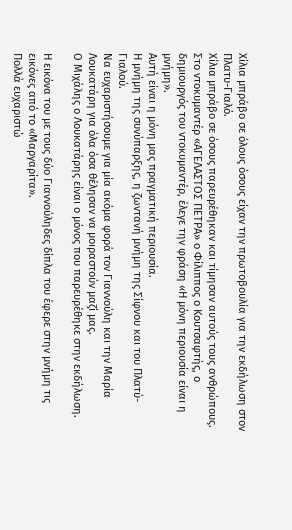Χίλια μπράβο σε όλους όσους είχαν την πρωτοβουλία για την εκδήλωση στον
Πλατυ-Γιαλό.
Χίλια μπράβο σε όσους παρευρέθηκαν και τίμησαν αυτούς τους ανθρώπους.
Στο ντοκυμαντέρ «ΑΓΕΛΑΣΤΟΣ ΠΕΤΡΑ» ο Φίλιππος ο Κουτσαφτής, ο
δημιουργός του ντοκυμαντέρ, έλεγε την φράση «Η μόνη περιουσία είναι η
μνήμη».
Αυτή είναι η μόνη μας πραγματική περιουσία.
Η μνήμη της συνύπαρξης, η ζωντανή μνήμη της Σίφνου και του Πλατύ-
Γιαλού.
Να ευχαριστήσουμε για μία ακόμα φορά τον Γιαννούλη και την Μαρία
Λουκατάρη για όλα όσα θέλησαν να μοιραστούν μαζί μας.
Ο Μιχάλης ο Λουκατάρης είναι ο μόνος που παρευρέθηκε στην εκδήλωση.

Η εικόνα του με τους δύο Γιαννούληδες δίπλα του έφερε στην μνήμη τις
εικόνες από το «Μαργαρίτα».
Πολλά ευχαριστώ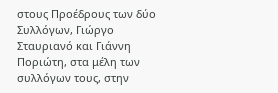στους Προέδρους των δύο Συλλόγων, Γιώργο Σταυριανό και Γιάννη Ποριώτη, στα μέλη των συλλόγων τους, στην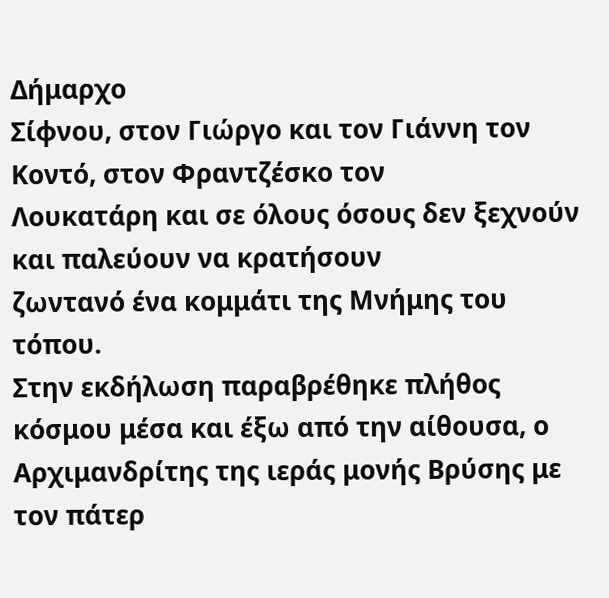Δήμαρχο
Σίφνου, στον Γιώργο και τον Γιάννη τον Κοντό, στον Φραντζέσκο τον
Λουκατάρη και σε όλους όσους δεν ξεχνούν και παλεύουν να κρατήσουν
ζωντανό ένα κομμάτι της Μνήμης του τόπου.
Στην εκδήλωση παραβρέθηκε πλήθος κόσμου μέσα και έξω από την αίθουσα, ο Αρχιμανδρίτης της ιεράς μονής Βρύσης με τον πάτερ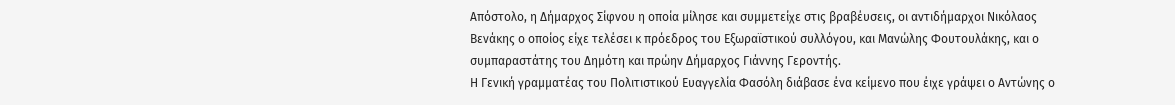Απόστολο, η Δήμαρχος Σίφνου η οποία μίλησε και συμμετείχε στις βραβέυσεις, οι αντιδήμαρχοι Νικόλαος Βενάκης ο οποίος είχε τελέσει κ πρόεδρος του Εξωραϊστικού συλλόγου, και Μανώλης Φουτουλάκης, και ο συμπαραστάτης του Δημότη και πρώην Δήμαρχος Γιάννης Γεροντής.
Η Γενική γραμματέας του Πολιτιστικού Ευαγγελία Φασόλη διάβασε ένα κείμενο που έιχε γράψει ο Αντώνης ο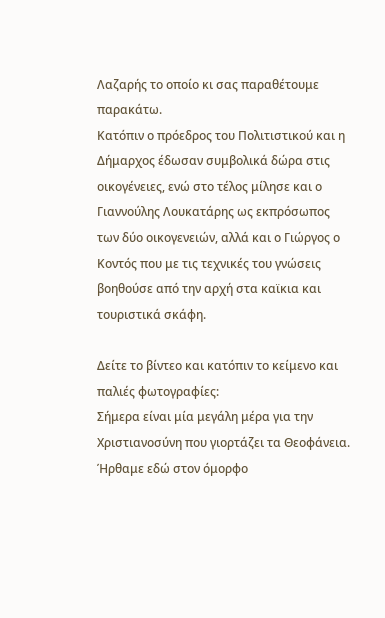Λαζαρής το οποίο κι σας παραθέτουμε παρακάτω.
Κατόπιν ο πρόεδρος του Πολιτιστικού και η Δήμαρχος έδωσαν συμβολικά δώρα στις οικογένειες, ενώ στο τέλος μίλησε και ο Γιαννούλης Λουκατάρης ως εκπρόσωπος των δύο οικογενειών, αλλά και ο Γιώργος ο Κοντός που με τις τεχνικές του γνώσεις βοηθούσε από την αρχή στα καϊκια και τουριστικά σκάφη.

Δείτε το βίντεο και κατόπιν το κείμενο και παλιές φωτογραφίες:
Σήμερα είναι μία μεγάλη μέρα για την Χριστιανοσύνη που γιορτάζει τα Θεοφάνεια.
Ήρθαμε εδώ στον όμορφο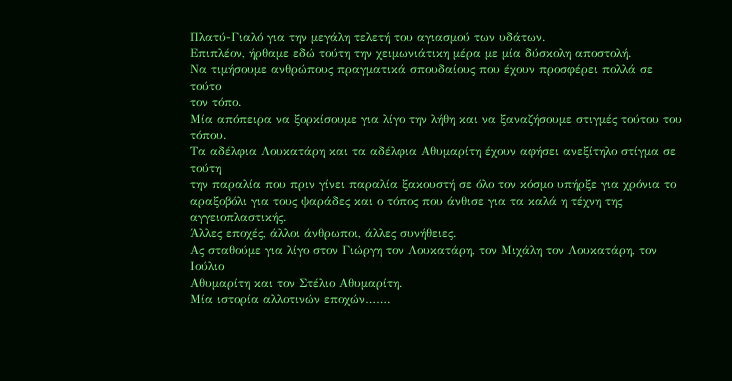Πλατύ-Γιαλό για την μεγάλη τελετή του αγιασμού των υδάτων.
Επιπλέον, ήρθαμε εδώ τούτη την χειμωνιάτικη μέρα με μία δύσκολη αποστολή.
Να τιμήσουμε ανθρώπους πραγματικά σπουδαίους που έχουν προσφέρει πολλά σε τούτο
τον τόπο.
Μία απόπειρα να ξορκίσουμε για λίγο την λήθη και να ξαναζήσουμε στιγμές τούτου του
τόπου.
Τα αδέλφια Λουκατάρη και τα αδέλφια Αθυμαρίτη έχουν αφήσει ανεξίτηλο στίγμα σε τούτη
την παραλία που πριν γίνει παραλία ξακουστή σε όλο τον κόσμο υπήρξε για χρόνια το
αραξοβόλι για τους ψαράδες και ο τόπος που άνθισε για τα καλά η τέχνη της αγγειοπλαστικής.
Άλλες εποχές, άλλοι άνθρωποι, άλλες συνήθειες.
Ας σταθούμε για λίγο στον Γιώργη τον Λουκατάρη, τον Μιχάλη τον Λουκατάρη, τον Ιούλιο
Αθυμαρίτη και τον Στέλιο Αθυμαρίτη.
Μία ιστορία αλλοτινών εποχών…….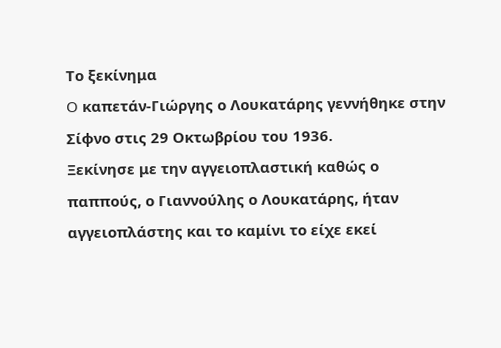Το ξεκίνημα
O καπετάν-Γιώργης ο Λουκατάρης γεννήθηκε στην Σίφνο στις 29 Οκτωβρίου του 1936.
Ξεκίνησε με την αγγειοπλαστική καθώς ο παππούς, ο Γιαννούλης ο Λουκατάρης, ήταν
αγγειοπλάστης και το καμίνι το είχε εκεί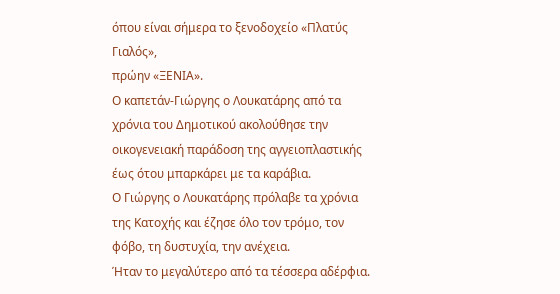όπου είναι σήμερα το ξενοδοχείο «Πλατύς Γιαλός»,
πρώην «ΞΕΝΙΑ».
Ο καπετάν-Γιώργης ο Λουκατάρης από τα χρόνια του Δημοτικού ακολούθησε την
οικογενειακή παράδοση της αγγειοπλαστικής έως ότου μπαρκάρει με τα καράβια.
Ο Γιώργης ο Λουκατάρης πρόλαβε τα χρόνια της Κατοχής και έζησε όλο τον τρόμο, τον
φόβο, τη δυστυχία, την ανέχεια.
Ήταν το μεγαλύτερο από τα τέσσερα αδέρφια.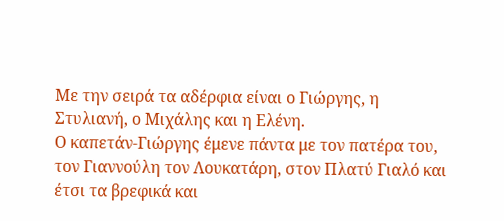Με την σειρά τα αδέρφια είναι ο Γιώργης, η Στυλιανή, ο Μιχάλης και η Ελένη.
Ο καπετάν-Γιώργης έμενε πάντα με τον πατέρα του, τον Γιαννούλη τον Λουκατάρη, στον Πλατύ Γιαλό και έτσι τα βρεφικά και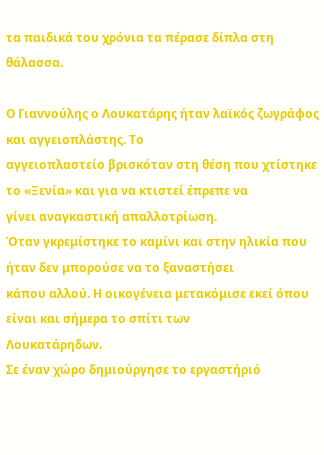τα παιδικά του χρόνια τα πέρασε δίπλα στη θάλασσα.

Ο Γιαννούλης ο Λουκατάρης ήταν λαϊκός ζωγράφος και αγγειοπλάστης. Το
αγγειοπλαστείο βρισκόταν στη θέση που χτίστηκε το «Ξενία» και για να κτιστεί έπρεπε να
γίνει αναγκαστική απαλλοτρίωση.
Όταν γκρεμίστηκε το καμίνι και στην ηλικία που ήταν δεν μπορούσε να το ξαναστήσει
κάπου αλλού. Η οικογένεια μετακόμισε εκεί όπου είναι και σήμερα το σπίτι των
Λουκατάρηδων.
Σε έναν χώρο δημιούργησε το εργαστήριό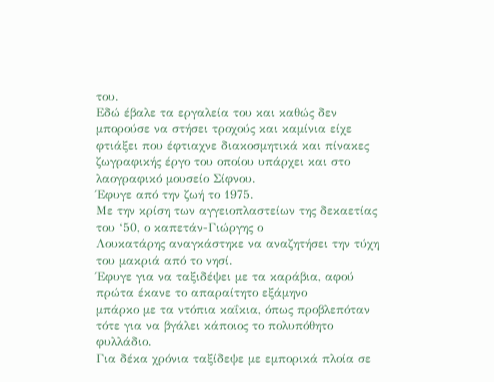του.
Εδώ έβαλε τα εργαλεία του και καθώς δεν μπορούσε να στήσει τροχούς και καμίνια είχε
φτιάξει που έφτιαχνε διακοσμητικά και πίνακες ζωγραφικής έργο του οποίου υπάρχει και στο λαογραφικό μουσείο Σίφνου.
Έφυγε από την ζωή το 1975.
Με την κρίση των αγγειοπλαστείων της δεκαετίας του ‘50, ο καπετάν-Γιώργης ο
Λουκατάρης αναγκάστηκε να αναζητήσει την τύχη του μακριά από το νησί.
Έφυγε για να ταξιδέψει με τα καράβια, αφού πρώτα έκανε το απαραίτητο εξάμηνο
μπάρκο με τα ντόπια καΐκια, όπως προβλεπόταν τότε για να βγάλει κάποιος το πολυπόθητο φυλλάδιο.
Για δέκα χρόνια ταξίδεψε με εμπορικά πλοία σε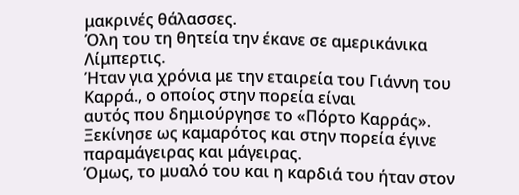μακρινές θάλασσες.
Όλη του τη θητεία την έκανε σε αμερικάνικα Λίμπερτις.
Ήταν για χρόνια με την εταιρεία του Γιάννη του Καρρά., ο οποίος στην πορεία είναι
αυτός που δημιούργησε το «Πόρτο Καρράς».
Ξεκίνησε ως καμαρότος και στην πορεία έγινε παραμάγειρας και μάγειρας.
Όμως, το μυαλό του και η καρδιά του ήταν στον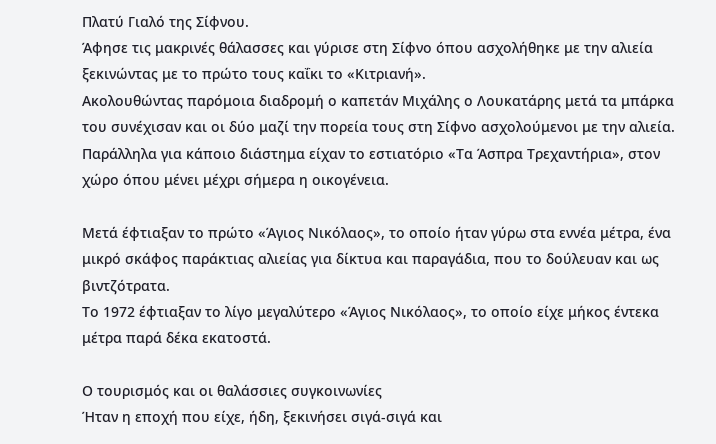Πλατύ Γιαλό της Σίφνου.
Άφησε τις μακρινές θάλασσες και γύρισε στη Σίφνο όπου ασχολήθηκε με την αλιεία
ξεκινώντας με το πρώτο τους καΐκι το «Κιτριανή».
Ακολουθώντας παρόμοια διαδρομή ο καπετάν Μιχάλης ο Λουκατάρης μετά τα μπάρκα
του συνέχισαν και οι δύο μαζί την πορεία τους στη Σίφνο ασχολούμενοι με την αλιεία.
Παράλληλα για κάποιο διάστημα είχαν το εστιατόριο «Τα Άσπρα Τρεχαντήρια», στον
χώρο όπου μένει μέχρι σήμερα η οικογένεια.

Μετά έφτιαξαν το πρώτο «Άγιος Νικόλαος», το οποίο ήταν γύρω στα εννέα μέτρα, ένα
μικρό σκάφος παράκτιας αλιείας για δίκτυα και παραγάδια, που το δούλευαν και ως
βιντζότρατα.
Το 1972 έφτιαξαν το λίγο μεγαλύτερο «Άγιος Νικόλαος», το οποίο είχε μήκος έντεκα
μέτρα παρά δέκα εκατοστά.

Ο τουρισμός και οι θαλάσσιες συγκοινωνίες
Ήταν η εποχή που είχε, ήδη, ξεκινήσει σιγά-σιγά και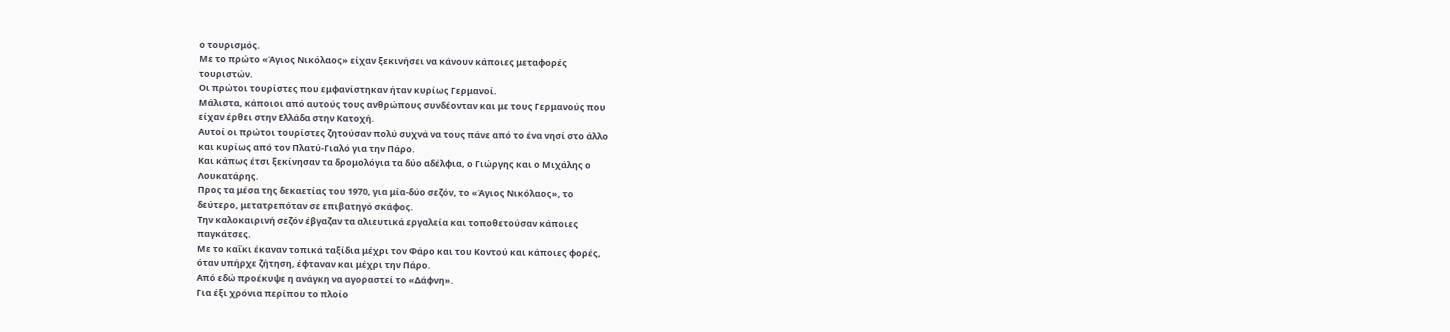ο τουρισμός.
Με το πρώτο «Άγιος Νικόλαος» είχαν ξεκινήσει να κάνουν κάποιες μεταφορές
τουριστών.
Οι πρώτοι τουρίστες που εμφανίστηκαν ήταν κυρίως Γερμανοί.
Μάλιστα, κάποιοι από αυτούς τους ανθρώπους συνδέονταν και με τους Γερμανούς που
είχαν έρθει στην Ελλάδα στην Κατοχή.
Αυτοί οι πρώτοι τουρίστες ζητούσαν πολύ συχνά να τους πάνε από το ένα νησί στο άλλο
και κυρίως από τον Πλατύ-Γιαλό για την Πάρο.
Και κάπως έτσι ξεκίνησαν τα δρομολόγια τα δύο αδέλφια, ο Γιώργης και ο Μιχάλης ο
Λουκατάρης.
Προς τα μέσα της δεκαετίας του 1970, για μία-δύο σεζόν, το «Άγιος Νικόλαος», το
δεύτερο, μετατρεπόταν σε επιβατηγό σκάφος.
Την καλοκαιρινή σεζόν έβγαζαν τα αλιευτικά εργαλεία και τοποθετούσαν κάποιες
παγκάτσες.
Με το καΐκι έκαναν τοπικά ταξίδια μέχρι τον Φάρο και του Κοντού και κάποιες φορές,
όταν υπήρχε ζήτηση, έφταναν και μέχρι την Πάρο.
Από εδώ προέκυψε η ανάγκη να αγοραστεί το «Δάφνη».
Για έξι χρόνια περίπου το πλοίο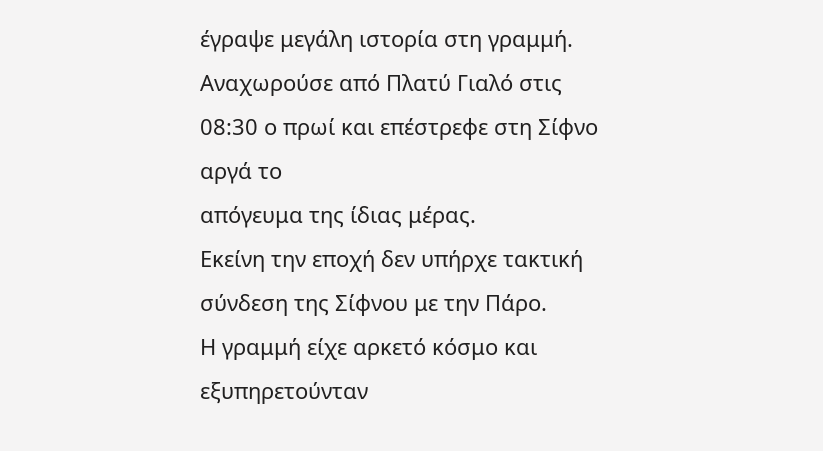έγραψε μεγάλη ιστορία στη γραμμή.
Αναχωρούσε από Πλατύ Γιαλό στις 08:30 ο πρωί και επέστρεφε στη Σίφνο αργά το
απόγευμα της ίδιας μέρας.
Εκείνη την εποχή δεν υπήρχε τακτική σύνδεση της Σίφνου με την Πάρο.
Η γραμμή είχε αρκετό κόσμο και εξυπηρετούνταν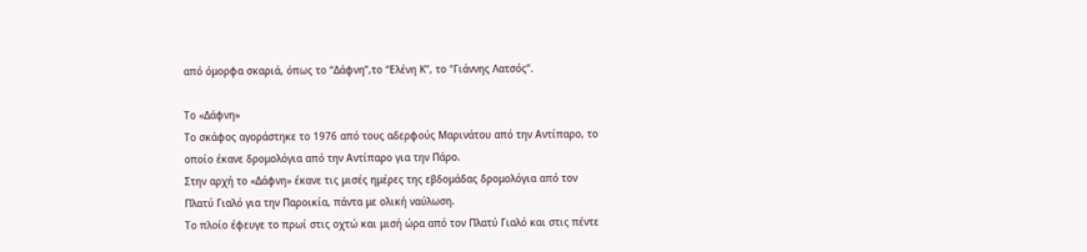από όμορφα σκαριά, όπως το “Δάφνη”,το “Ελένη Κ”, το “Γιάννης Λατσός”.

Το «Δάφνη»
Το σκάφος αγοράστηκε το 1976 από τους αδερφούς Μαρινάτου από την Αντίπαρο, το
οποίο έκανε δρομολόγια από την Αντίπαρο για την Πάρο.
Στην αρχή το «Δάφνη» έκανε τις μισές ημέρες της εβδομάδας δρομολόγια από τον
Πλατύ Γιαλό για την Παροικία, πάντα με ολική ναύλωση.
Το πλοίο έφευγε το πρωί στις οχτώ και μισή ώρα από τον Πλατύ Γιαλό και στις πέντε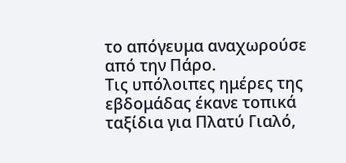το απόγευμα αναχωρούσε από την Πάρο.
Τις υπόλοιπες ημέρες της εβδομάδας έκανε τοπικά ταξίδια για Πλατύ Γιαλό,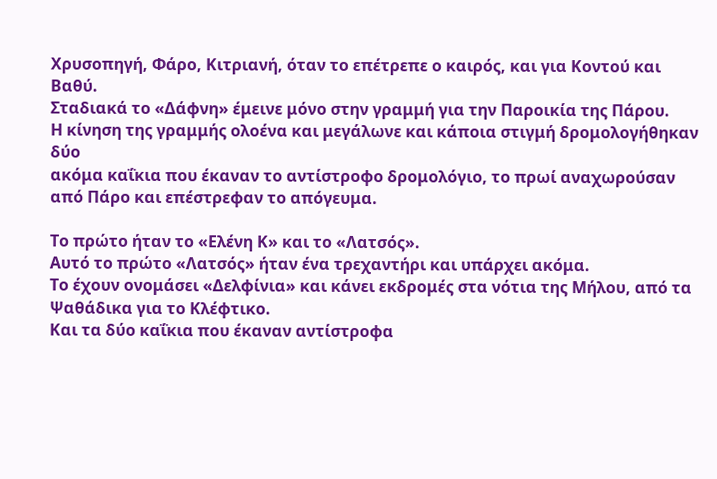Χρυσοπηγή, Φάρο, Κιτριανή, όταν το επέτρεπε ο καιρός, και για Κοντού και Βαθύ.
Σταδιακά το «Δάφνη» έμεινε μόνο στην γραμμή για την Παροικία της Πάρου.
Η κίνηση της γραμμής ολοένα και μεγάλωνε και κάποια στιγμή δρομολογήθηκαν δύο
ακόμα καΐκια που έκαναν το αντίστροφο δρομολόγιο, το πρωί αναχωρούσαν από Πάρο και επέστρεφαν το απόγευμα.

Το πρώτο ήταν το «Ελένη Κ» και το «Λατσός».
Αυτό το πρώτο «Λατσός» ήταν ένα τρεχαντήρι και υπάρχει ακόμα.
Το έχουν ονομάσει «Δελφίνια» και κάνει εκδρομές στα νότια της Μήλου, από τα
Ψαθάδικα για το Κλέφτικο.
Και τα δύο καΐκια που έκαναν αντίστροφα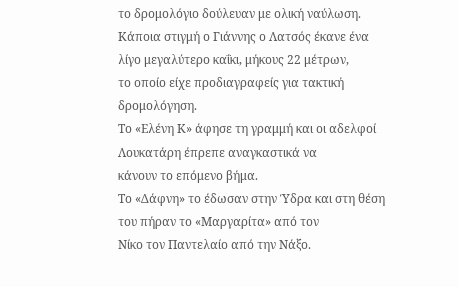το δρομολόγιο δούλευαν με ολική ναύλωση.
Κάποια στιγμή ο Γιάννης ο Λατσός έκανε ένα λίγο μεγαλύτερο καΐκι, μήκους 22 μέτρων,
το οποίο είχε προδιαγραφείς για τακτική δρομολόγηση.
Το «Ελένη Κ» άφησε τη γραμμή και οι αδελφοί Λουκατάρη έπρεπε αναγκαστικά να
κάνουν το επόμενο βήμα.
Το «Δάφνη» το έδωσαν στην Ύδρα και στη θέση του πήραν το «Μαργαρίτα» από τον
Νίκο τον Παντελαίο από την Νάξο.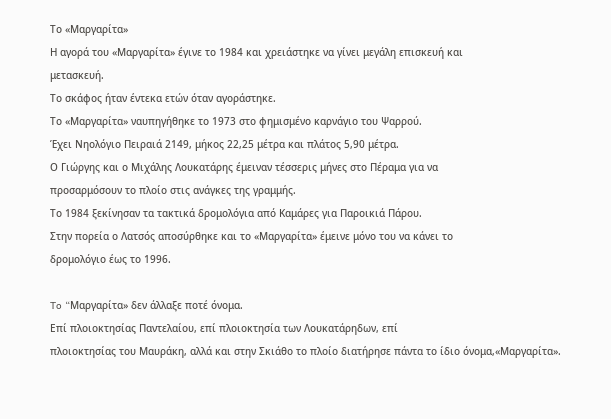Το «Μαργαρίτα»
Η αγορά του «Μαργαρίτα» έγινε το 1984 και χρειάστηκε να γίνει μεγάλη επισκευή και
μετασκευή.
Το σκάφος ήταν έντεκα ετών όταν αγοράστηκε.
Το «Μαργαρίτα» ναυπηγήθηκε το 1973 στο φημισμένο καρνάγιο του Ψαρρού.
Έχει Νηολόγιο Πειραιά 2149, μήκος 22,25 μέτρα και πλάτος 5,90 μέτρα.
Ο Γιώργης και ο Μιχάλης Λουκατάρης έμειναν τέσσερις μήνες στο Πέραμα για να
προσαρμόσουν το πλοίο στις ανάγκες της γραμμής.
Το 1984 ξεκίνησαν τα τακτικά δρομολόγια από Καμάρες για Παροικιά Πάρου.
Στην πορεία ο Λατσός αποσύρθηκε και το «Μαργαρίτα» έμεινε μόνο του να κάνει το
δρομολόγιο έως το 1996.

To “Mαργαρίτα» δεν άλλαξε ποτέ όνομα.
Επί πλοιοκτησίας Παντελαίου, επί πλοιοκτησία των Λουκατάρηδων, επί
πλοιοκτησίας του Μαυράκη, αλλά και στην Σκιάθο το πλοίο διατήρησε πάντα το ίδιο όνομα,«Μαργαρίτα».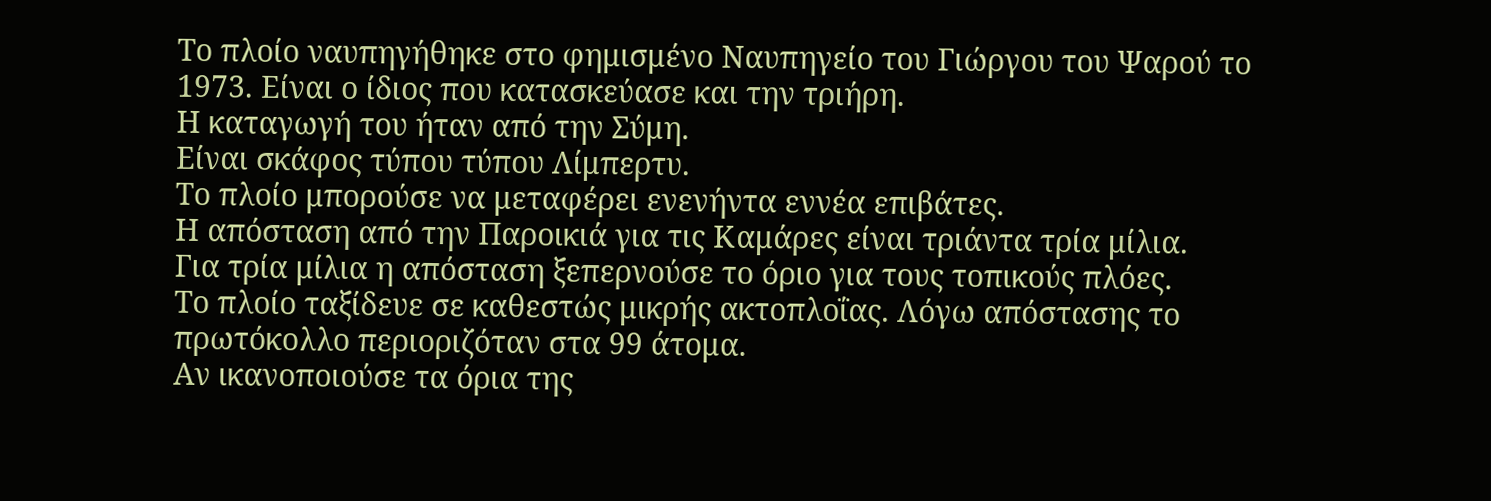Το πλοίο ναυπηγήθηκε στο φημισμένο Ναυπηγείο του Γιώργου του Ψαρού το 1973. Είναι ο ίδιος που κατασκεύασε και την τριήρη.
Η καταγωγή του ήταν από την Σύμη.
Είναι σκάφος τύπου τύπου Λίμπερτυ.
Το πλοίο μπορούσε να μεταφέρει ενενήντα εννέα επιβάτες.
Η απόσταση από την Παροικιά για τις Καμάρες είναι τριάντα τρία μίλια.
Για τρία μίλια η απόσταση ξεπερνούσε το όριο για τους τοπικούς πλόες.
Το πλοίο ταξίδευε σε καθεστώς μικρής ακτοπλοΐας. Λόγω απόστασης το
πρωτόκολλο περιοριζόταν στα 99 άτομα.
Αν ικανοποιούσε τα όρια της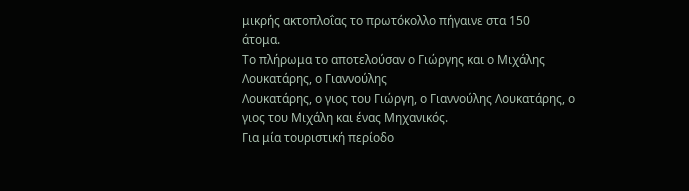μικρής ακτοπλοΐας το πρωτόκολλο πήγαινε στα 150
άτομα.
Το πλήρωμα το αποτελούσαν ο Γιώργης και ο Μιχάλης Λουκατάρης, ο Γιαννούλης
Λουκατάρης, ο γιος του Γιώργη, ο Γιαννούλης Λουκατάρης, ο γιος του Μιχάλη και ένας Μηχανικός.
Για μία τουριστική περίοδο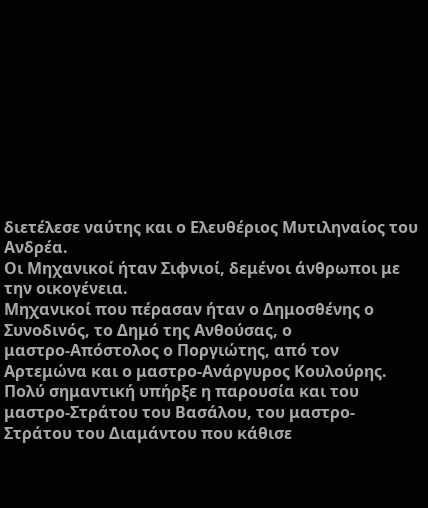διετέλεσε ναύτης και ο Ελευθέριος Μυτιληναίος του
Ανδρέα.
Οι Μηχανικοί ήταν Σιφνιοί, δεμένοι άνθρωποι με την οικογένεια.
Μηχανικοί που πέρασαν ήταν ο Δημοσθένης ο Συνοδινός, το Δημό της Ανθούσας, ο
μαστρο-Απόστολος ο Ποργιώτης, από τον Αρτεμώνα και ο μαστρο-Ανάργυρος Κουλούρης.
Πολύ σημαντική υπήρξε η παρουσία και του μαστρο-Στράτου του Βασάλου, του μαστρο-
Στράτου του Διαμάντου που κάθισε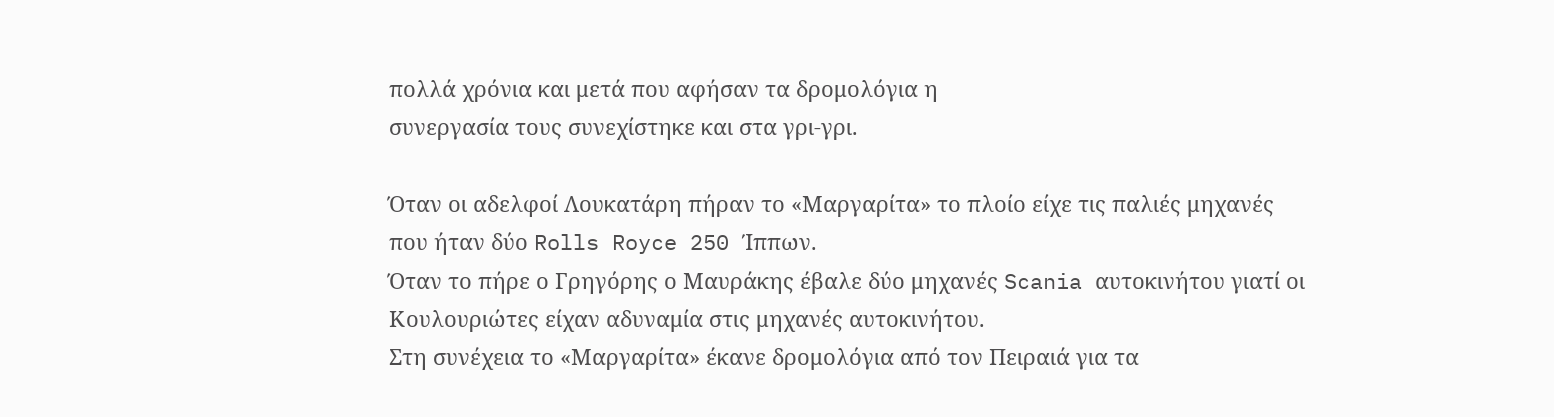πολλά χρόνια και μετά που αφήσαν τα δρομολόγια η
συνεργασία τους συνεχίστηκε και στα γρι-γρι.

Όταν οι αδελφοί Λουκατάρη πήραν το «Μαργαρίτα» το πλοίο είχε τις παλιές μηχανές
που ήταν δύο Rolls Royce 250 Ίππων.
Όταν το πήρε ο Γρηγόρης ο Μαυράκης έβαλε δύο μηχανές Scania αυτοκινήτου γιατί οι
Κουλουριώτες είχαν αδυναμία στις μηχανές αυτοκινήτου.
Στη συνέχεια το «Μαργαρίτα» έκανε δρομολόγια από τον Πειραιά για τα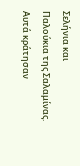Σελήνια και
Παλούκια της Σαλαμίνας.
Αυτά κράτησαν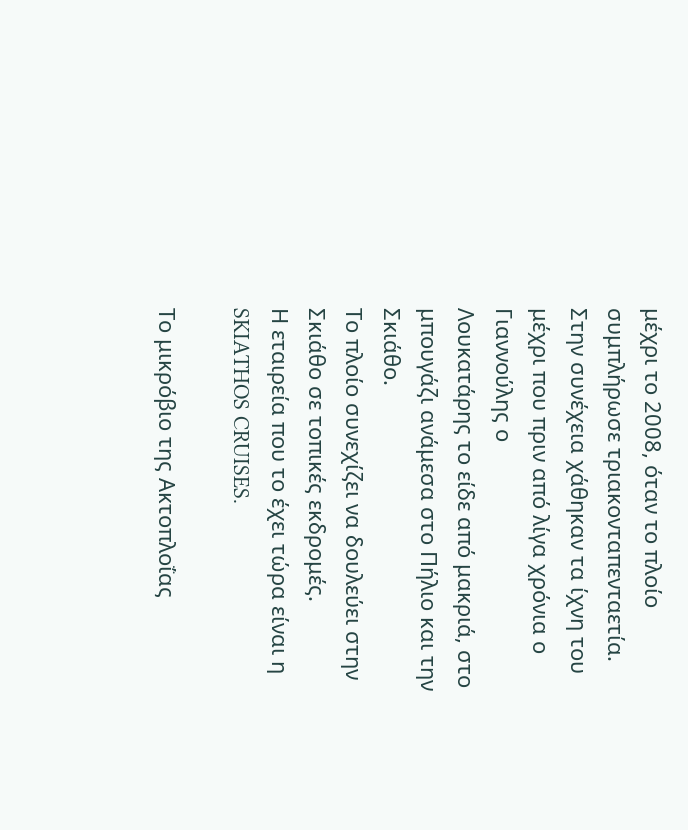μέχρι το 2008, όταν το πλοίο συμπλήρωσε τριακονταπενταετία.
Στην συνέχεια χάθηκαν τα ίχνη του μέχρι που πριν από λίγα χρόνια ο Γιαννούλης ο
Λουκατάρης το είδε από μακριά, στο μπουγάζι ανάμεσα στο Πήλιο και την Σκιάθο.
Το πλοίο συνεχίζει να δουλεύει στην Σκιάθο σε τοπικές εκδρομές.
Η εταιρεία που το έχει τώρα είναι η SKIATHOS CRUISES.

Το μικρόβιο της Ακτοπλοΐας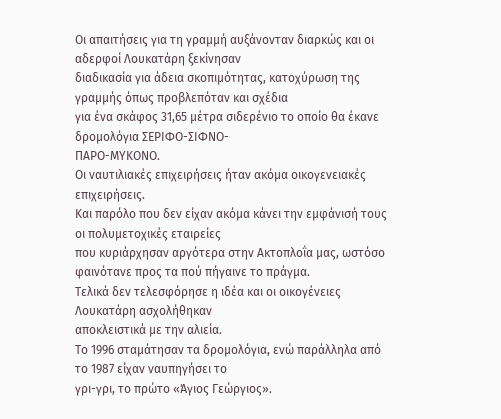Οι απαιτήσεις για τη γραμμή αυξάνονταν διαρκώς και οι αδερφοί Λουκατάρη ξεκίνησαν
διαδικασία για άδεια σκοπιμότητας, κατοχύρωση της γραμμής όπως προβλεπόταν και σχέδια
για ένα σκάφος 31,65 μέτρα σιδερένιο το οποίο θα έκανε δρομολόγια ΣΕΡΙΦΟ-ΣΙΦΝΟ-
ΠΑΡΟ-ΜΥΚΟΝΟ.
Οι ναυτιλιακές επιχειρήσεις ήταν ακόμα οικογενειακές επιχειρήσεις.
Και παρόλο που δεν είχαν ακόμα κάνει την εμφάνισή τους οι πολυμετοχικές εταιρείες
που κυριάρχησαν αργότερα στην Ακτοπλοΐα μας, ωστόσο φαινότανε προς τα πού πήγαινε το πράγμα.
Τελικά δεν τελεσφόρησε η ιδέα και οι οικογένειες Λουκατάρη ασχολήθηκαν
αποκλειστικά με την αλιεία.
Το 1996 σταμάτησαν τα δρομολόγια, ενώ παράλληλα από το 1987 είχαν ναυπηγήσει το
γρι-γρι, το πρώτο «Άγιος Γεώργιος».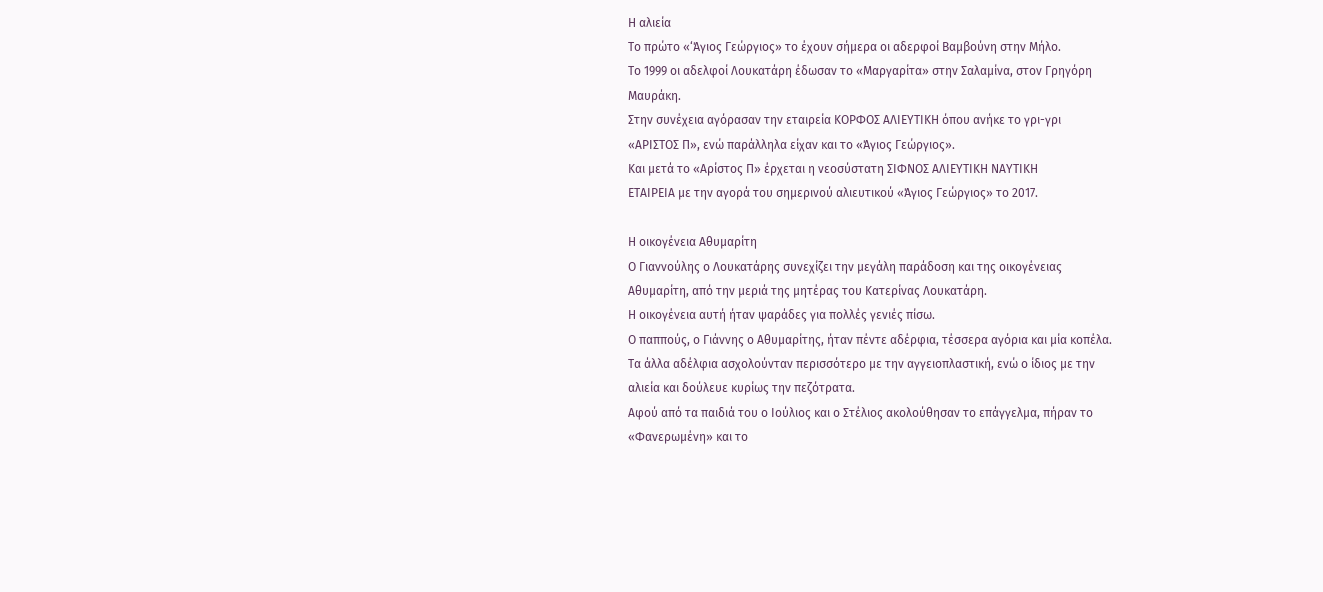Η αλιεία
Το πρώτο «‘Άγιος Γεώργιος» το έχουν σήμερα οι αδερφοί Βαμβούνη στην Μήλο.
Το 1999 οι αδελφοί Λουκατάρη έδωσαν το «Μαργαρίτα» στην Σαλαμίνα, στον Γρηγόρη
Μαυράκη.
Στην συνέχεια αγόρασαν την εταιρεία ΚΟΡΦΟΣ ΑΛΙΕΥΤΙΚΗ όπου ανήκε το γρι-γρι
«ΑΡΙΣΤΟΣ Π», ενώ παράλληλα είχαν και το «Άγιος Γεώργιος».
Και μετά το «Αρίστος Π» έρχεται η νεοσύστατη ΣΙΦΝΟΣ ΑΛΙΕΥΤΙΚΗ ΝΑΥΤΙΚΗ
ΕΤΑΙΡΕΙΑ με την αγορά του σημερινού αλιευτικού «Άγιος Γεώργιος» το 2017.

Η οικογένεια Αθυμαρίτη
Ο Γιαννούλης ο Λουκατάρης συνεχίζει την μεγάλη παράδοση και της οικογένειας
Αθυμαρίτη, από την μεριά της μητέρας του Κατερίνας Λουκατάρη.
Η οικογένεια αυτή ήταν ψαράδες για πολλές γενιές πίσω.
Ο παππούς, ο Γιάννης ο Αθυμαρίτης, ήταν πέντε αδέρφια, τέσσερα αγόρια και μία κοπέλα.
Τα άλλα αδέλφια ασχολούνταν περισσότερο με την αγγειοπλαστική, ενώ ο ίδιος με την
αλιεία και δούλευε κυρίως την πεζότρατα.
Αφού από τα παιδιά του ο Ιούλιος και ο Στέλιος ακολούθησαν το επάγγελμα, πήραν το
«Φανερωμένη» και το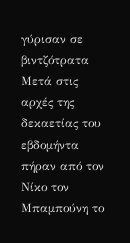γύρισαν σε βιντζότρατα
Μετά στις αρχές της δεκαετίας του εβδομήντα πήραν από τον Νίκο τον Μπαμπούνη το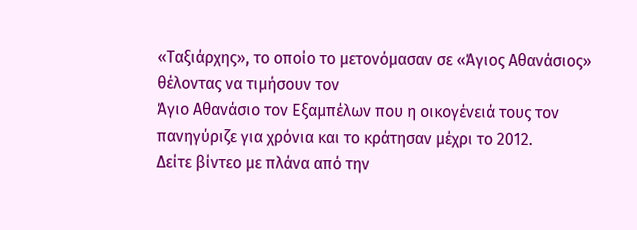«Ταξιάρχης», το οποίο το μετονόμασαν σε «Άγιος Αθανάσιος» θέλοντας να τιμήσουν τον
Άγιο Αθανάσιο τον Εξαμπέλων που η οικογένειά τους τον πανηγύριζε για χρόνια και το κράτησαν μέχρι το 2012.
Δείτε βίντεο με πλάνα από την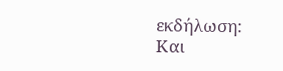εκδήλωση:
Και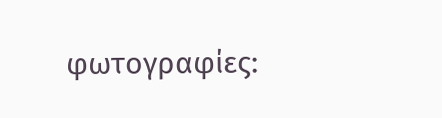φωτογραφίες: